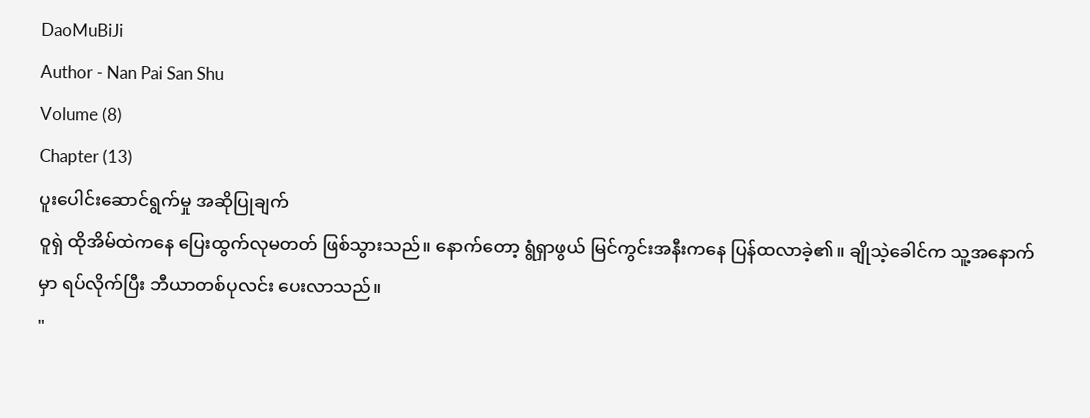DaoMuBiJi
Author - Nan Pai San Shu
Volume (8)
Chapter (13)
ပူးပေါင်းဆောင်ရွက်မှု အဆိုပြုချက်
ဝူရှဲ ထိုအိမ်ထဲကနေ ပြေးထွက်လုမတတ် ဖြစ်သွားသည်။ နောက်တော့ ရွံရှာဖွယ် မြင်ကွင်းအနီးကနေ ပြန်ထလာခဲ့၏။ ချိုသဲ့ခေါင်က သူ့အနောက်မှာ ရပ်လိုက်ပြီး ဘီယာတစ်ပုလင်း ပေးလာသည်။
"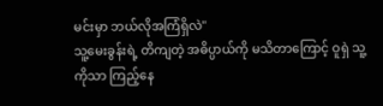မင်းမှာ ဘယ်လိုအကြံရှိလဲ"
သူ့မေးခွန်းရဲ့ တိကျတဲ့ အဓိပ္ပာယ်ကို မသိတာကြောင့် ဝူရှဲ သူ့ကိုသာ ကြည့်နေ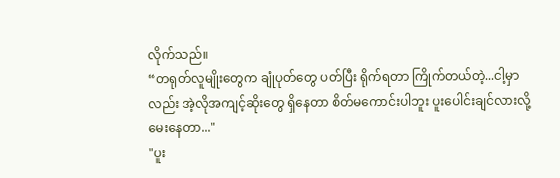လိုက်သည်။
“တရုတ်လူမျိုးတွေက ချုံပုတ်တွေ ပတ်ပြီး ရိုက်ရတာ ကြိုက်တယ်တဲ့...ငါ့မှာလည်း အဲ့လိုအကျင့်ဆိုးတွေ ရှိနေတာ စိတ်မကောင်းပါဘူး ပူးပေါင်းချင်လားလို့ မေးနေတာ..."
"ပူး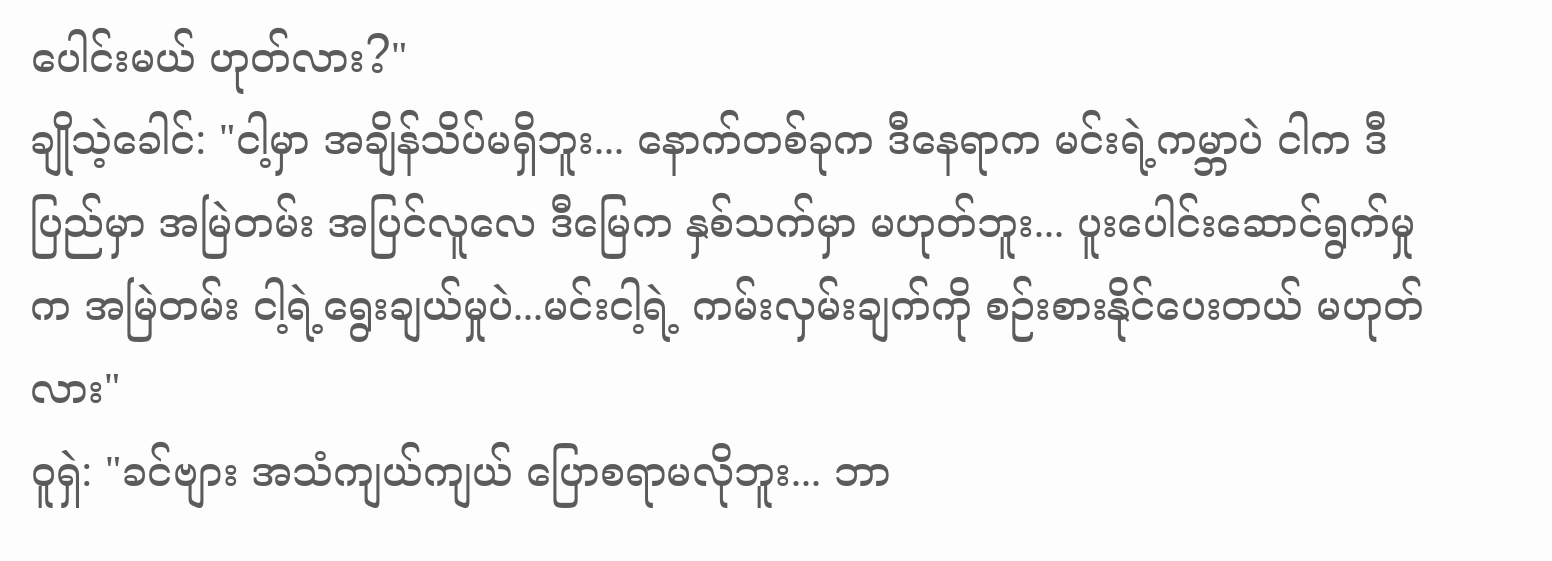ပေါင်းမယ် ဟုတ်လား?"
ချိုသဲ့ခေါင်: "ငါ့မှာ အချိန်သိပ်မရှိဘူး... နောက်တစ်ခုက ဒီနေရာက မင်းရဲ့ကမ္ဘာပဲ ငါက ဒီပြည်မှာ အမြဲတမ်း အပြင်လူလေ ဒီမြေက နှစ်သက်မှာ မဟုတ်ဘူး... ပူးပေါင်းဆောင်ရွက်မှုက အမြဲတမ်း ငါ့ရဲ့ရွေးချယ်မှုပဲ...မင်းငါ့ရဲ့ ကမ်းလှမ်းချက်ကို စဉ်းစားနိုင်ပေးတယ် မဟုတ်လား"
ဝူရှဲ: "ခင်ဗျား အသံကျယ်ကျယ် ပြောစရာမလိုဘူး... ဘာ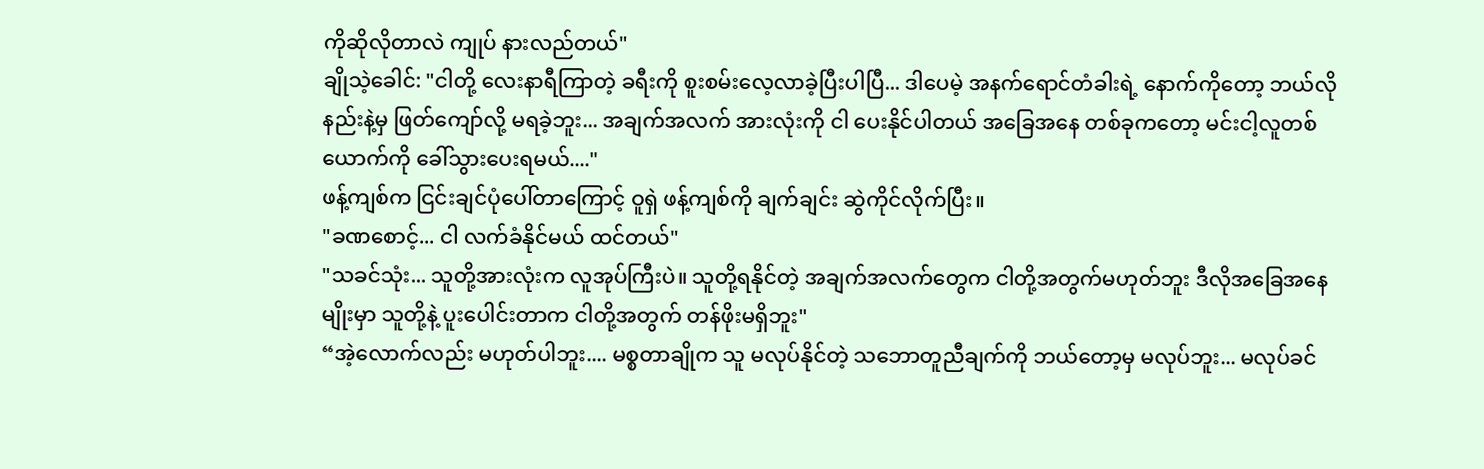ကိုဆိုလိုတာလဲ ကျုပ် နားလည်တယ်"
ချိုသဲ့ခေါင်: "ငါတို့ လေးနာရီကြာတဲ့ ခရီးကို စူးစမ်းလေ့လာခဲ့ပြီးပါပြီ... ဒါပေမဲ့ အနက်ရောင်တံခါးရဲ့ နောက်ကိုတော့ ဘယ်လိုနည်းနဲ့မှ ဖြတ်ကျော်လို့ မရခဲ့ဘူး... အချက်အလက် အားလုံးကို ငါ ပေးနိုင်ပါတယ် အခြေအနေ တစ်ခုကတော့ မင်းငါ့လူတစ်ယောက်ကို ခေါ်သွားပေးရမယ်...."
ဖန့်ကျစ်က ငြင်းချင်ပုံပေါ်တာကြောင့် ဝူရှဲ ဖန့်ကျစ်ကို ချက်ချင်း ဆွဲကိုင်လိုက်ပြီး။
"ခဏစောင့်... ငါ လက်ခံနိုင်မယ် ထင်တယ်"
"သခင်သုံး... သူတို့အားလုံးက လူအုပ်ကြီးပဲ။ သူတို့ရနိုင်တဲ့ အချက်အလက်တွေက ငါတို့အတွက်မဟုတ်ဘူး ဒီလိုအခြေအနေမျိုးမှာ သူတို့နဲ့ ပူးပေါင်းတာက ငါတို့အတွက် တန်ဖိုးမရှိဘူး"
“အဲ့လောက်လည်း မဟုတ်ပါဘူး.... မစ္စတာချိုက သူ မလုပ်နိုင်တဲ့ သဘောတူညီချက်ကို ဘယ်တော့မှ မလုပ်ဘူး... မလုပ်ခင်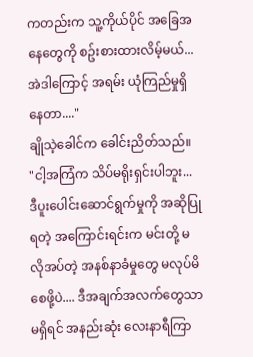ကတည်းက သူ့ကိုယ်ပိုင် အခြေအနေတွေကို စဥ်းစားထားလိမ့်မယ်... အဲဒါကြောင့် အရမ်း ယုံကြည်မှုရှိနေတာ...."
ချိုသဲ့ခေါင်က ခေါင်းညိတ်သည်။
"ငါ့အကြံက သိပ်မရိုးရှင်းပါဘူး... ဒီပူးပေါင်းဆောင်ရွက်မှုကို အဆိုပြုရတဲ့ အကြောင်းရင်းက မင်းတို့ မလိုအပ်တဲ့ အနစ်နာခံမှုတွေ မလုပ်မိစေဖို့ပဲ.... ဒီအချက်အလက်တွေသာ မရှိရင် အနည်းဆုံး လေးနာရီကြာ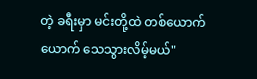တဲ့ ခရီးမှာ မင်းတို့ထဲ တစ်ယောက်ယောက် သေသွားလိမ့်မယ်"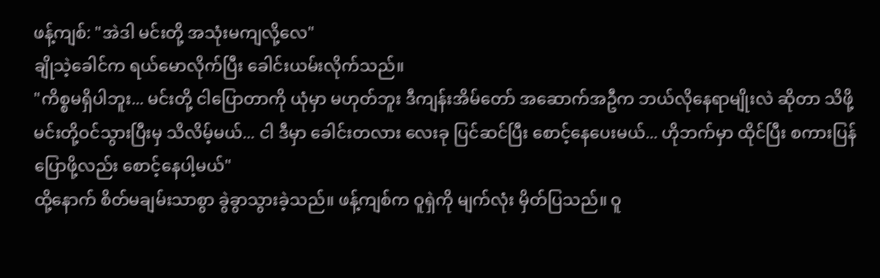ဖန့်ကျစ်: "အဲဒါ မင်းတို့ အသုံးမကျလို့လေ"
ချိုသဲ့ခေါင်က ရယ်မောလိုက်ပြီး ခေါင်းယမ်းလိုက်သည်။
"ကိစ္စမရှိပါဘူး... မင်းတို့ ငါပြောတာကို ယုံမှာ မဟုတ်ဘူး ဒီကျန်းအိမ်တော် အဆောက်အဦက ဘယ်လိုနေရာမျိုးလဲ ဆိုတာ သိဖို့ မင်းတို့ဝင်သွားပြီးမှ သိလိမ့်မယ်... ငါ ဒီမှာ ခေါင်းတလား လေးခု ပြင်ဆင်ပြီး စောင့်နေပေးမယ်... ဟိုဘက်မှာ ထိုင်ပြီး စကားပြန်ပြောဖို့လည်း စောင့်နေပါ့မယ်"
ထို့နောက် စိတ်မချမ်းသာစွာ ခွဲခွာသွားခဲ့သည်။ ဖန့်ကျစ်က ဝူရှဲကို မျက်လုံး မှိတ်ပြသည်။ ဝူ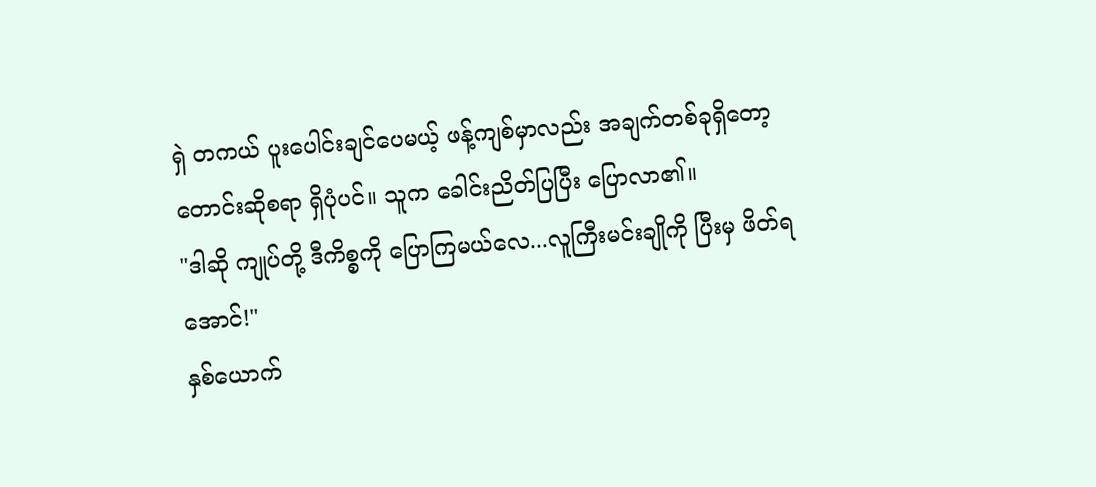ရှဲ တကယ် ပူးပေါင်းချင်ပေမယ့် ဖန့်ကျစ်မှာလည်း အချက်တစ်ခုရှိတော့ တောင်းဆိုစရာ ရှိပုံပင်။ သူက ခေါင်းညိတ်ပြပြီး ပြောလာ၏။
"ဒါဆို ကျုပ်တို့ ဒီကိစ္စကို ပြောကြမယ်လေ...လူကြီးမင်းချိုကို ပြီးမှ ဖိတ်ရအောင်!"
နှစ်ယောက်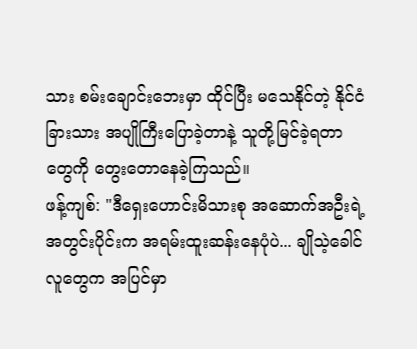သား စမ်းချောင်းဘေးမှာ ထိုင်ပြီး မသေနိုင်တဲ့ နိုင်ငံခြားသား အပျိုကြီးပြောခဲ့တာနဲ့ သူတို့မြင်ခဲ့ရတာတွေကို တွေးတောနေခဲ့ကြသည်။
ဖန့်ကျစ်: "ဒီရှေးဟောင်းမိသားစု အဆောက်အဦးရဲ့အတွင်းပိုင်းက အရမ်းထူးဆန်းနေပုံပဲ... ချိုသဲ့ခေါင်လူတွေက အပြင်မှာ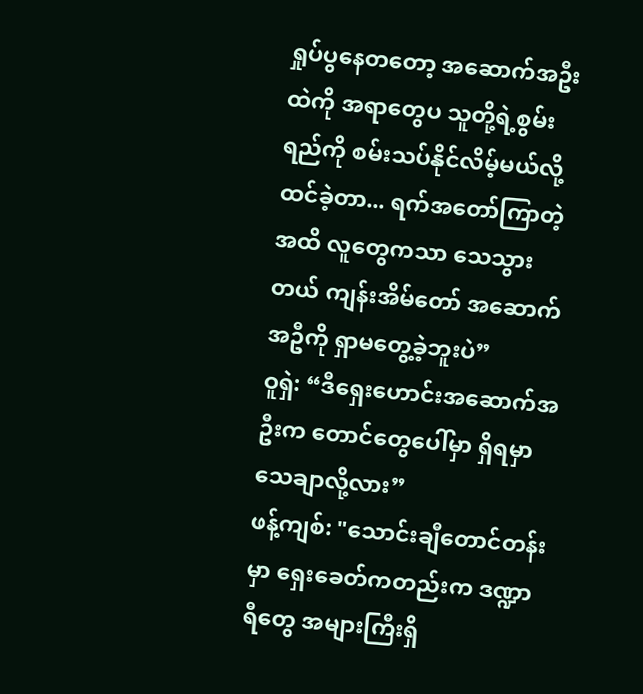ရှုပ်ပွနေတတော့ အဆောက်အဦးထဲကို အရာတွေပ သူတို့ရဲ့စွမ်းရည်ကို စမ်းသပ်နိုင်လိမ့်မယ်လို့ ထင်ခဲ့တာ... ရက်အတော်ကြာတဲ့အထိ လူတွေကသာ သေသွားတယ် ကျန်းအိမ်တော် အဆောက်အဦကို ရှာမတွေ့ခဲ့ဘူးပဲ”
ဝူရှဲ: “ဒီရှေးဟောင်းအဆောက်အဦးက တောင်တွေပေါ်မှာ ရှိရမှာ သေချာလို့လား”
ဖန့်ကျစ်: "သောင်းချီတောင်တန်းမှာ ရှေးခေတ်ကတည်းက ဒဏ္ဍာရီတွေ အများကြီးရှိ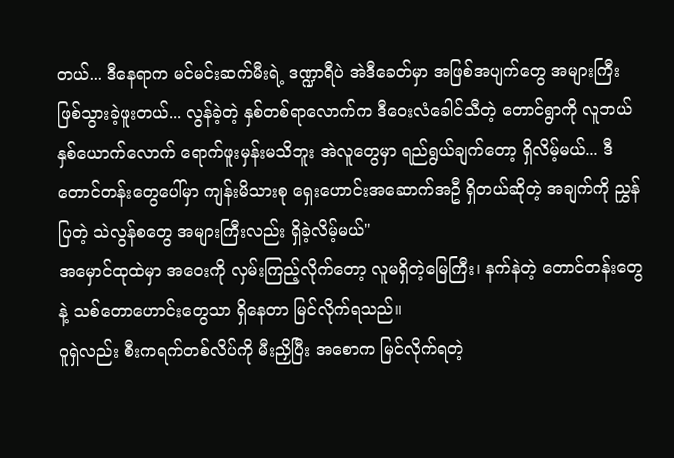တယ်... ဒီနေရာက မင်မင်းဆက်မီးရဲ့ ဒဏ္ဍာရီပဲ အဲဒီခေတ်မှာ အဖြစ်အပျက်တွေ အများကြီး ဖြစ်သွားခဲ့ဖူးတယ်... လွန်ခဲ့တဲ့ နှစ်တစ်ရာလောက်က ဒီဝေးလံခေါင်သီတဲ့ တောင်ရွာကို လူဘယ်နှစ်ယောက်လောက် ရောက်ဖူးမှန်းမသိဘူး အဲလူတွေမှာ ရည်ရွယ်ချက်တော့ ရှိလိမ့်မယ်... ဒီတောင်တန်းတွေပေါ်မှာ ကျန်းမိသားစု ရှေးဟောင်းအဆောက်အဦ ရှိတယ်ဆိုတဲ့ အချက်ကို ညွှန်ပြတဲ့ သဲလွန်စတွေ အများကြီးလည်း ရှိခဲ့လိမ့်မယ်"
အမှောင်ထုထဲမှာ အဝေးကို လှမ်းကြည့်လိုက်တော့ လူမရှိတဲ့မြေကြီး၊ နက်နဲတဲ့ တောင်တန်းတွေနဲ့ သစ်တောဟောင်းတွေသာ ရှိနေတာ မြင်လိုက်ရသည်။
ဝူရှဲလည်း စီးကရက်တစ်လိပ်ကို မီးညှိပြီး အစောက မြင်လိုက်ရတဲ့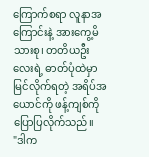ကြောက်စရာ လူနာအကြောင်းနဲ့ အားကွေ့မိသားစု၊ တတိယဦးလေးရဲ့ ဓာတ်ပုံထဲမှာ မြင်လိုက်ရတဲ့ အရိပ်အယောင်ကို ဖန့်ကျစ်ကို ပြောပြလိုက်သည်။
"ဒါက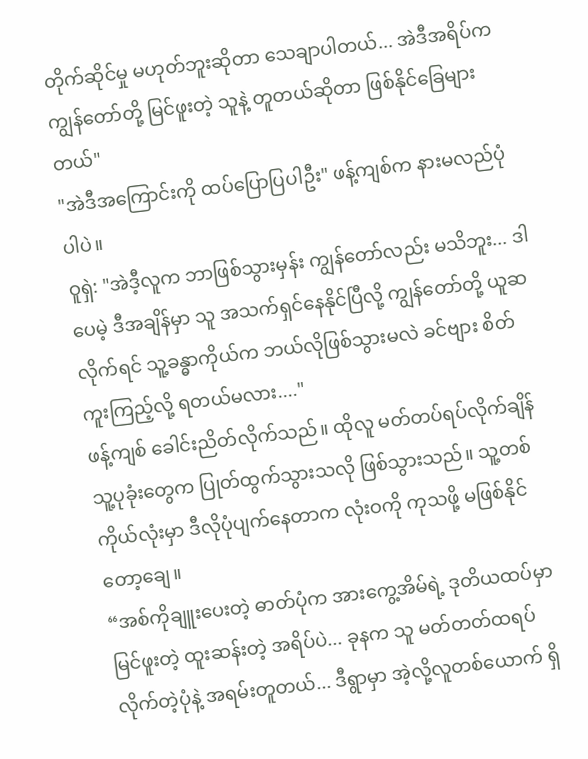တိုက်ဆိုင်မှု မဟုတ်ဘူးဆိုတာ သေချာပါတယ်... အဲဒီအရိပ်က ကျွန်တော်တို့ မြင်ဖူးတဲ့ သူနဲ့ တူတယ်ဆိုတာ ဖြစ်နိုင်ခြေများတယ်"
"အဲဒီအကြောင်းကို ထပ်ပြောပြပါဦး" ဖန့်ကျစ်က နားမလည်ပုံပါပဲ။
ဝူရှဲ: "အဲဒီ့လူက ဘာဖြစ်သွားမှန်း ကျွန်တော်လည်း မသိဘူး... ဒါပေမဲ့ ဒီအချိန်မှာ သူ အသက်ရှင်နေနိုင်ပြီလို့ ကျွန်တော်တို့ ယူဆလိုက်ရင် သူ့ခန္ဓာကိုယ်က ဘယ်လိုဖြစ်သွားမလဲ ခင်ဗျား စိတ်ကူးကြည့်လို့ ရတယ်မလား...."
ဖန့်ကျစ် ခေါင်းညိတ်လိုက်သည်။ ထိုလူ မတ်တပ်ရပ်လိုက်ချိန် သူ့ပုခုံးတွေက ပြုတ်ထွက်သွားသလို ဖြစ်သွားသည်။ သူ့တစ်ကိုယ်လုံးမှာ ဒီလိုပုံပျက်နေတာက လုံးဝကို ကုသဖို့ မဖြစ်နိုင်တော့ချေ။
“အစ်ကိုချူးပေးတဲ့ ဓာတ်ပုံက အားကွေ့အိမ်ရဲ့ ဒုတိယထပ်မှာ မြင်ဖူးတဲ့ ထူးဆန်းတဲ့ အရိပ်ပဲ... ခုနက သူ မတ်တတ်ထရပ်လိုက်တဲ့ပုံနဲ့ အရမ်းတူတယ်... ဒီရွာမှာ အဲ့လို့လူတစ်ယောက် ရှိ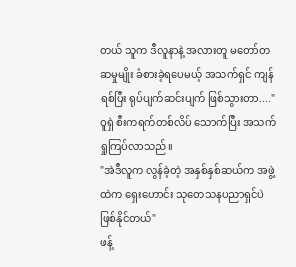တယ် သူက ဒီလူနာနဲ့ အလားတူ မတော်တဆမှုမျိုး ခံစားခဲ့ရပေမယ့် အသက်ရှင် ကျန်ရစ်ပြီး ရုပ်ပျက်ဆင်းပျက် ဖြစ်သွားတာ...."
ဝူရှဲ စီးကရက်တစ်လိပ် သောက်ပြီး အသက်ရှုကြပ်လာသည်။
"အဲဒီလူက လွန်ခဲ့တဲ့ အနှစ်နှစ်ဆယ်က အဖွဲ့ထဲက ရှေးဟောင်း သုတေသနပညာရှင်ပဲ ဖြစ်နိုင်တယ်"
ဖန့်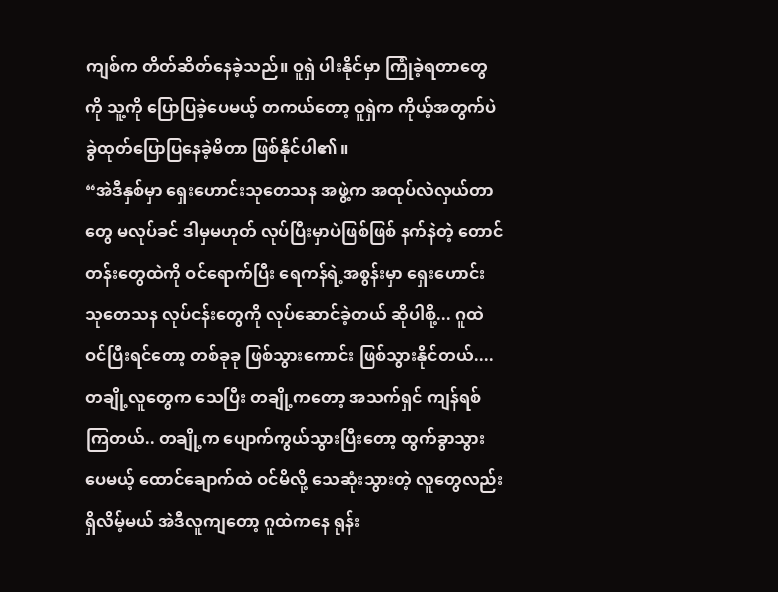ကျစ်က တိတ်ဆိတ်နေခဲ့သည်။ ဝူရှဲ ပါးနိုင်မှာ ကြုံခဲ့ရတာတွေကို သူ့ကို ပြောပြခဲ့ပေမယ့် တကယ်တော့ ဝူရှဲက ကိုယ့်အတွက်ပဲ ခွဲထုတ်ပြောပြနေခဲ့မိတာ ဖြစ်နိုင်ပါ၏။
“အဲဒီနှစ်မှာ ရှေးဟောင်းသုတေသန အဖွဲ့က အထုပ်လဲလှယ်တာတွေ မလုပ်ခင် ဒါမှမဟုတ် လုပ်ပြီးမှာပဲဖြစ်ဖြစ် နက်နဲတဲ့ တောင်တန်းတွေထဲကို ဝင်ရောက်ပြီး ရေကန်ရဲ့အစွန်းမှာ ရှေးဟောင်း သုတေသန လုပ်ငန်းတွေကို လုပ်ဆောင်ခဲ့တယ် ဆိုပါစို့... ဂူထဲဝင်ပြီးရင်တော့ တစ်ခုခု ဖြစ်သွားကောင်း ဖြစ်သွားနိုင်တယ်.... တချို့လူတွေက သေပြီး တချို့ကတော့ အသက်ရှင် ကျန်ရစ်ကြတယ်.. တချို့က ပျောက်ကွယ်သွားပြီးတော့ ထွက်ခွာသွားပေမယ့် ထောင်ချောက်ထဲ ဝင်မိလို့ သေဆုံးသွားတဲ့ လူတွေလည်း ရှိလိမ့်မယ် အဲဒီလူကျတော့ ဂူထဲကနေ ရုန်း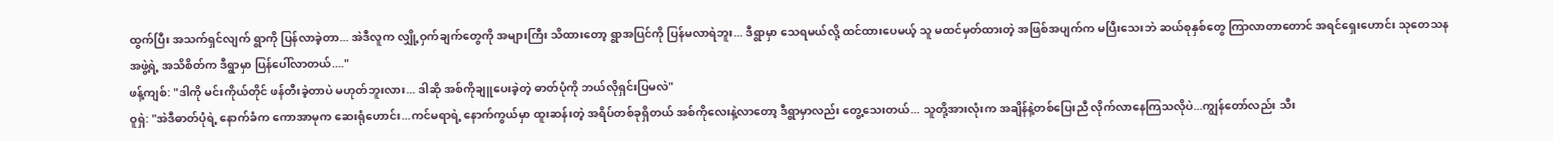ထွက်ပြီး အသက်ရှင်လျက် ရွာကို ပြန်လာခဲ့တာ... အဲဒီလူက လျှို့ဝှက်ချက်တွေကို အများကြီး သိထားတော့ ရွာအပြင်ကို ပြန်မလာရဲဘူး... ဒီရွာမှာ သေရမယ်လို့ ထင်ထားပေမယ့် သူ မထင်မှတ်ထားတဲ့ အဖြစ်အပျက်က မပြီးသေးဘဲ ဆယ်စုနှစ်တွေ ကြာလာတာတောင် အရင်ရှေးဟောင်း သုတေသနအဖွဲ့ရဲ့ အသိစိတ်က ဒီရွာမှာ ပြန်ပေါ်လာတယ်...."
ဖန့်ကျစ်: "ဒါကို မင်းကိုယ်တိုင် ဖန်တီးခဲ့တာပဲ မဟုတ်ဘူးလား... ဒါဆို အစ်ကိုချူပေးခဲ့တဲ့ ဓာတ်ပုံကို ဘယ်လိုရှင်းပြမလဲ"
ဝူရှဲ: "အဲဒီဓာတ်ပုံရဲ့ နောက်ခံက ကောအာမုက ဆေးရုံဟောင်း...ကင်မရာရဲ့ နောက်ကွယ်မှာ ထူးဆန်းတဲ့ အရိပ်တစ်ခုရှိတယ် အစ်ကိုလေးနဲ့လာတော့ ဒီရွာမှာလည်း တွေ့သေးတယ်... သူတို့အားလုံးက အချိန်နဲ့တစ်ပြေးညီ လိုက်လာနေကြသလိုပဲ...ကျွန်တော်လည်း သီး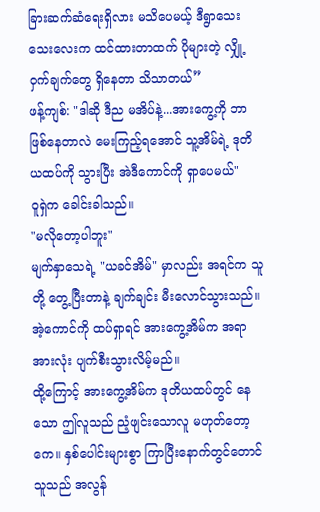ခြားဆက်ဆံရေးရှိလား မသိပေမယ့် ဒီရွာသေးသေးလေးက ထင်ထားတာထက် ပိုများတဲ့ လျှို့ဝှက်ချက်တွေ ရှိနေတာ သိသာတယ်”
ဖန့်ကျစ်: "ဒါဆို ဒီည မအိပ်နဲ့...အားကွေ့ကို ဘာဖြစ်နေတာလဲ မေးကြည့်ရအောင် သူ့အိမ်ရဲ့ ဒုတိယထပ်ကို သွားပြီး အဲဒီကောင်ကို ရှာပေမယ်"
ဝူရှဲက ခေါင်းခါသည်။
"မလိုတော့ပါဘူး"
မျက်နှာသေရဲ့ "ယခင်အိမ်" မှာလည်း အရင်က သူတို့ တွေ့ပြီးတာနဲ့ ချက်ချင်း မီးလောင်သွားသည်။ အဲ့ကောင်ကို ထပ်ရှာရင် အားကွေ့အိမ်က အရာအားလုံး ပျက်စီးသွားလိမ့်မည်။
ထို့ကြောင့် အားကွေ့အိမ်က ဒုတိယထပ်တွင် နေသော ဤလူသည် ညံ့ဖျင်းသောလူ မဟုတ်တော့ကေ။ နှစ်ပေါင်းများစွာ ကြာပြီးနောက်တွင်တောင် သူသည် အလွန်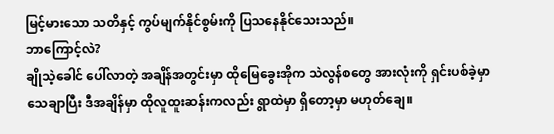မြင့်မားသော သတိနှင့် ကွပ်မျက်နိုင်စွမ်းကို ပြသနေနိုင်သေးသည်။
ဘာကြောင့်လဲ?
ချိုသဲ့ခေါင် ပေါ်လာတဲ့ အချိန်အတွင်းမှာ ထိုမြေခွေးအိုက သဲလွန်စတွေ အားလုံးကို ရှင်းပစ်ခဲ့မှာသေချာပြီး ဒီအချိန်မှာ ထိုလူထူးဆန်းကလည်း ရွာထဲမှာ ရှိတော့မှာ မဟုတ်ချေ။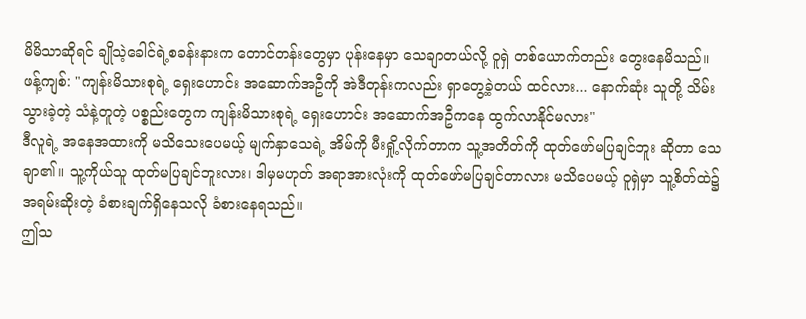မိမိသာဆိုရင် ချိုသဲ့ခေါင်ရဲ့စခန်းနားက တောင်တန်းတွေမှာ ပုန်းနေမှာ သေချာတယ်လို့ ဝူရှဲ တစ်ယောက်တည်း တွေးနေမိသည်။
ဖန့်ကျစ်: "ကျန်းမိသားစုရဲ့ ရှေးဟောင်း အဆောက်အဦကို အဲဒီတုန်းကလည်း ရှာတွေ့ခဲ့တယ် ထင်လား... နောက်ဆုံး သူတို့ သိမ်းသွားခဲ့တဲ့ သံနဲ့တူတဲ့ ပစ္စည်းတွေက ကျန်းမိသားစုရဲ့ ရှေးဟောင်း အဆောက်အဦကနေ ထွက်လာနိုင်မလား"
ဒီလူရဲ့ အနေအထားကို မသိသေးပေမယ့် မျက်နှာသေရဲ့ အိမ်ကို မီးရှို့လိုက်တာက သူ့အတိတ်ကို ထုတ်ဖော်မပြချင်ဘူး ဆိုတာ သေချာ၏။ သူ့ကိုယ်သူ ထုတ်မပြချင်ဘူးလား၊ ဒါမှမဟုတ် အရာအားလုံးကို ထုတ်ဖော်မပြချင်တာလား မသိပေမယ့် ဝူရှဲမှာ သူ့စိတ်ထဲ၌ အရမ်းဆိုးတဲ့ ခံစားချက်ရှိနေသလို ခံစားနေရသည်။
ဤသ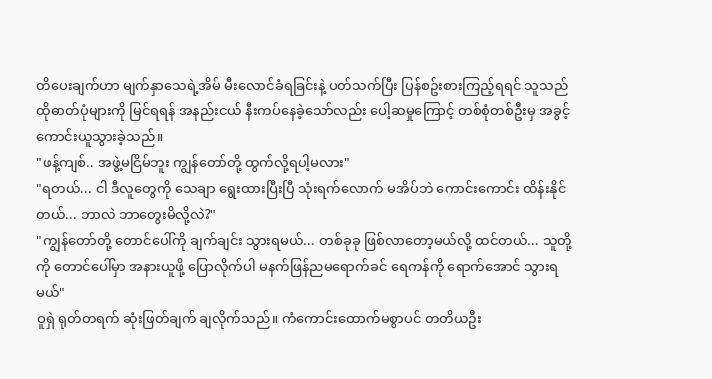တိပေးချက်ဟာ မျက်နှာသေရဲ့အိမ် မီးလောင်ခံရခြင်းနဲ့ ပတ်သက်ပြီး ပြန်စဥ်းစားကြည့်ရရင် သူသည် ထိုဓာတ်ပုံများကို မြင်ရရန် အနည်းငယ် နီးကပ်နေခဲ့သော်လည်း ပေါ့ဆမှုကြောင့် တစ်စုံတစ်ဦးမှ အခွင့်ကောင်းယူသွားခဲ့သည်။
"ဖန့်ကျစ်.. အဖွဲ့မငြိမ်ဘူး ကျွန်တော်တို့ ထွက်လို့ရပါ့မလား"
"ရတယ်... ငါ ဒီလူတွေကို သေချာ ရွေးထားပြီးပြီ သုံးရက်လောက် မအိပ်ဘဲ ကောင်းကောင်း ထိန်းနိုင်တယ်... ဘာလဲ ဘာတွေးမိလို့လဲ?"
"ကျွန်တော်တို့ တောင်ပေါ်ကို ချက်ချင်း သွားရမယ်... တစ်ခုခု ဖြစ်လာတော့မယ်လို့ ထင်တယ်... သူတို့ကို တောင်ပေါ်မှာ အနားယူဖို့ ပြောလိုက်ပါ မနက်ဖြန်ညမရောက်ခင် ရေကန်ကို ရောက်အောင် သွားရမယ်"
ဝူရှဲ ရုတ်တရက် ဆုံးဖြတ်ချက် ချလိုက်သည်။ ကံကောင်းထောက်မစွာပင် တတိယဦး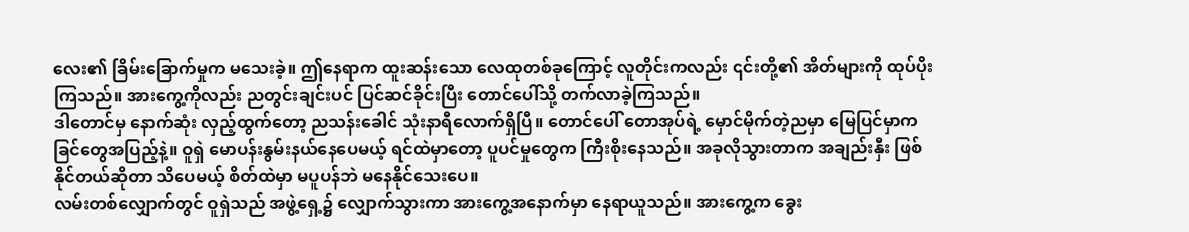လေး၏ ခြိမ်းခြောက်မှုက မသေးခဲ့။ ဤနေရာက ထူးဆန်းသော လေထုတစ်ခုကြောင့် လူတိုင်းကလည်း ၎င်းတို့၏ အိတ်များကို ထုပ်ပိုးကြသည်။ အားကွေ့ကိုလည်း ညတွင်းချင်းပင် ပြင်ဆင်ခိုင်းပြီး တောင်ပေါ်သို့ တက်လာခဲ့ကြသည်။
ဒါတောင်မှ နောက်ဆုံး လှည့်ထွက်တော့ ညသန်းခေါင် သုံးနာရီလောက်ရှိပြီ။ တောင်ပေါ် တောအုပ်ရဲ့ မှောင်မိုက်တဲ့ညမှာ မြေပြင်မှာက ခြင်တွေအပြည့်နဲ့။ ဝူရှဲ မောပန်းနွမ်းနယ်နေပေမယ့် ရင်ထဲမှာတော့ ပူပင်မှုတွေက ကြီးစိုးနေသည်။ အခုလိုသွားတာက အချည်းနှီး ဖြစ်နိုင်တယ်ဆိုတာ သိပေမယ့် စိတ်ထဲမှာ မပူပန်ဘဲ မနေနိုင်သေးပေ။
လမ်းတစ်လျှောက်တွင် ဝူရှဲသည် အဖွဲ့ရှေ့၌ လျှောက်သွားကာ အားကွေ့အနောက်မှာ နေရာယူသည်။ အားကွေ့က ခွေး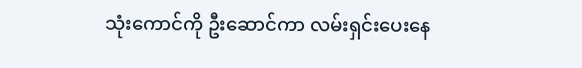သုံးကောင်ကို ဦးဆောင်ကာ လမ်းရှင်းပေးနေ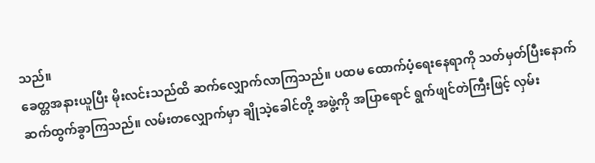သည်။
ခေတ္တအနားယူပြီး မိုးလင်းသည်ထိ ဆက်လျှောက်လာကြသည်။ ပထမ ထောက်ပံ့ရေးနေရာကို သတ်မှတ်ပြီးနောက် ဆက်ထွက်ခွာကြသည်။ လမ်းတလျှောက်မှာ ချိုသဲ့ခေါင်တို့ အဖွဲ့ကို အပြာရောင် ရွက်ဖျင်တဲကြီးဖြင့် လှမ်း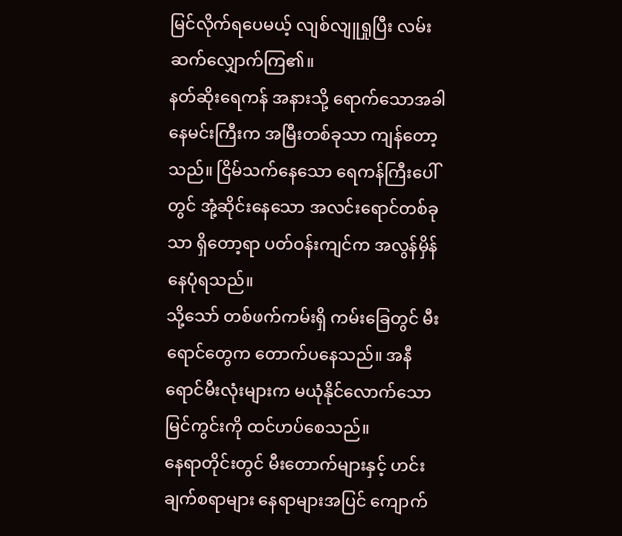မြင်လိုက်ရပေမယ့် လျစ်လျူရှုပြီး လမ်းဆက်လျှောက်ကြ၏။
နတ်ဆိုးရေကန် အနားသို့ ရောက်သောအခါ နေမင်းကြီးက အမြီးတစ်ခုသာ ကျန်တော့သည်။ ငြိမ်သက်နေသော ရေကန်ကြီးပေါ်တွင် အုံ့ဆိုင်းနေသော အလင်းရောင်တစ်ခုသာ ရှိတော့ရာ ပတ်ဝန်းကျင်က အလွန်မှိန်နေပုံရသည်။
သို့သော် တစ်ဖက်ကမ်းရှိ ကမ်းခြေတွင် မီးရောင်တွေက တောက်ပနေသည်။ အနီရောင်မီးလုံးများက မယုံနိုင်လောက်သော မြင်ကွင်းကို ထင်ဟပ်စေသည်။
နေရာတိုင်းတွင် မီးတောက်များနှင့် ဟင်းချက်စရာများ နေရာများအပြင် ကျောက်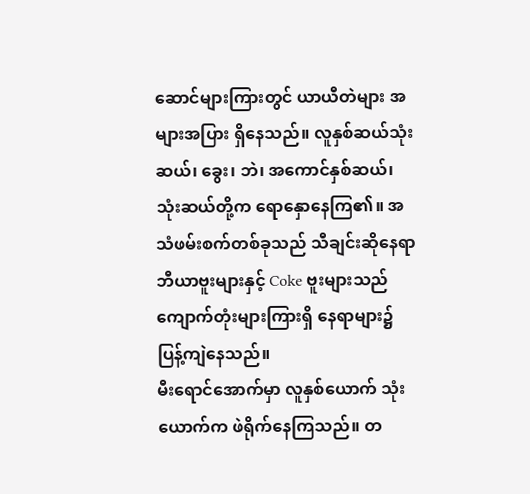ဆောင်များကြားတွင် ယာယီတဲများ အများအပြား ရှိနေသည်။ လူနှစ်ဆယ်သုံးဆယ်၊ ခွေး၊ ဘဲ၊ အကောင်နှစ်ဆယ်၊ သုံးဆယ်တို့က ရောနှောနေကြ၏။ အသံဖမ်းစက်တစ်ခုသည် သီချင်းဆိုနေရာ ဘီယာဗူးများနှင့် Coke ဗူးများသည် ကျောက်တုံးများကြားရှိ နေရာများ၌ ပြန့်ကျဲနေသည်။
မီးရောင်အောက်မှာ လူနှစ်ယောက် သုံးယောက်က ဖဲရိုက်နေကြသည်။ တ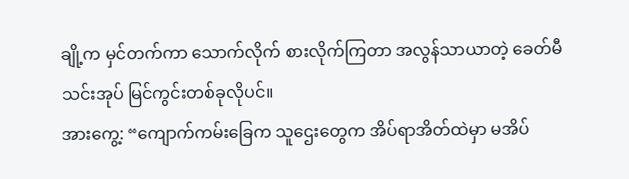ချို့က မှင်တက်ကာ သောက်လိုက် စားလိုက်ကြတာ အလွန်သာယာတဲ့ ခေတ်မီ သင်းအုပ် မြင်ကွင်းတစ်ခုလိုပင်။
အားကွေ့: “ကျောက်ကမ်းခြေက သူဌေးတွေက အိပ်ရာအိတ်ထဲမှာ မအိပ်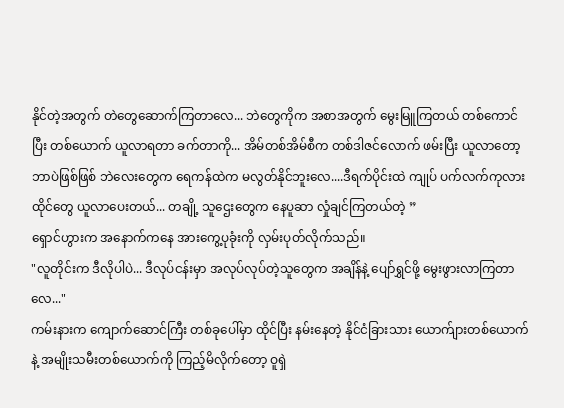နိုင်တဲ့အတွက် တဲတွေဆောက်ကြတာလေ... ဘဲတွေကိုက အစာအတွက် မွေးမြူကြတယ် တစ်ကောင်ပြီး တစ်ယောက် ယူလာရတာ ခက်တာကို... အိမ်တစ်အိမ်စီက တစ်ဒါဇင်လောက် ဖမ်းပြီး ယူလာတော့ ဘာပဲဖြစ်ဖြစ် ဘဲလေးတွေက ရေကန်ထဲက မလွတ်နိုင်ဘူးလေ....ဒီရက်ပိုင်းထဲ ကျုပ် ပက်လက်ကုလားထိုင်တွေ ယူလာပေးတယ်... တချို့ သူဌေးတွေက နေပူဆာ လှုံချင်ကြတယ်တဲ့ ”
ရှောင်ဟွားက အနောက်ကနေ အားကွေ့ပုခုံးကို လှမ်းပုတ်လိုက်သည်။
"လူတိုင်းက ဒီလိုပါပဲ... ဒီလုပ်ငန်းမှာ အလုပ်လုပ်တဲ့သူတွေက အချိန်နဲ့ ပျော်ရွှင်ဖို့ မွေးဖွားလာကြတာလေ..."
ကမ်းနားက ကျောက်ဆောင်ကြီး တစ်ခုပေါ်မှာ ထိုင်ပြီး နမ်းနေတဲ့ နိုင်ငံခြားသား ယောက်ျားတစ်ယောက်နဲ့ အမျိုးသမီးတစ်ယောက်ကို ကြည့်မိလိုက်တော့ ဝူရှဲ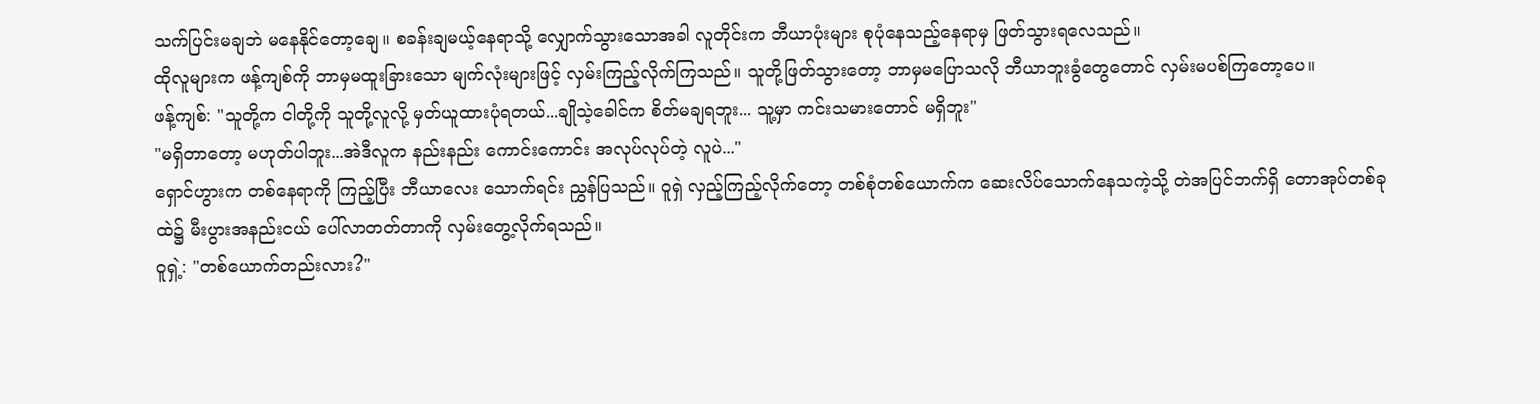သက်ပြင်းမချဘဲ မနေနိုင်တော့ချေ။ စခန်းချမယ့်နေရာသို့ လျှောက်သွားသောအခါ လူတိုင်းက ဘီယာပုံးများ စုပုံနေသည့်နေရာမှ ဖြတ်သွားရလေသည်။
ထိုလူများက ဖန့်ကျစ်ကို ဘာမှမထူးခြားသော မျက်လုံးများဖြင့် လှမ်းကြည့်လိုက်ကြသည်။ သူတို့ဖြတ်သွားတော့ ဘာမှမပြောသလို ဘီယာဘူးခွံတွေတောင် လှမ်းမပစ်ကြတော့ပေ။
ဖန့်ကျစ်: "သူတို့က ငါတို့ကို သူတို့လူလို့ မှတ်ယူထားပုံရတယ်...ချိုသဲ့ခေါင်က စိတ်မချရဘူး... သူ့မှာ ကင်းသမားတောင် မရှိဘူး"
"မရှိတာတော့ မဟုတ်ပါဘူး...အဲဒီလူက နည်းနည်း ကောင်းကောင်း အလုပ်လုပ်တဲ့ လူပဲ..."
ရှောင်ဟွားက တစ်နေရာကို ကြည့်ပြီး ဘီယာလေး သောက်ရင်း ညွှန်ပြသည်။ ဝူရှဲ လှည့်ကြည့်လိုက်တော့ တစ်စုံတစ်ယောက်က ဆေးလိပ်သောက်နေသကဲ့သို့ တဲအပြင်ဘက်ရှိ တောအုပ်တစ်ခုထဲ၌ မီးပွားအနည်းငယ် ပေါ်လာတတ်တာကို လှမ်းတွေ့လိုက်ရသည်။
ဝူရှဲ့: "တစ်ယောက်တည်းလား?"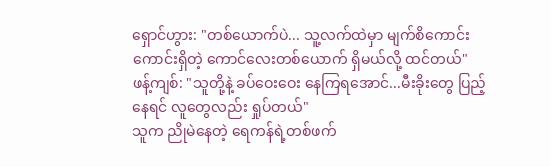ရှောင်ဟွား: "တစ်ယောက်ပဲ... သူ့လက်ထဲမှာ မျက်စိကောင်းကောင်းရှိတဲ့ ကောင်လေးတစ်ယောက် ရှိမယ်လို့ ထင်တယ်"
ဖန့်ကျစ်: "သူတို့နဲ့ ခပ်ဝေးဝေး နေကြရအောင်...မီးခိုးတွေ ပြည့်နေရင် လူတွေလည်း ရှုပ်တယ်"
သူက ညိုမဲနေတဲ့ ရေကန်ရဲ့တစ်ဖက်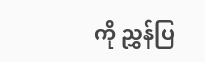ကို ညွှန်ပြ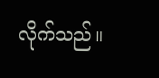လိုက်သည်။